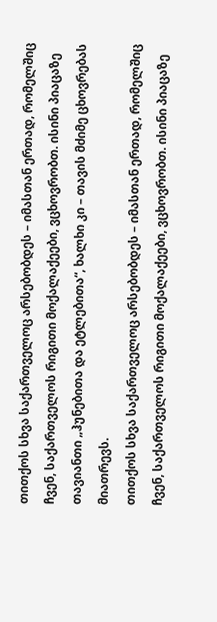თითქოს სხვა საქართველოც არსებობდეს – იმასთან ერთად, რომელშიც ჩვენ, საქართველოს რიგითი მოქალაქეები, ვცხოვრობთ. ისინი პიაცაზე თავიანთი „ჰუნებითა და ეტლებითა“, ხალხი კი – თავის მძიმე ცხოვრებას მიათრევს.
თითქოს სხვა საქართველოც არსებობდეს – იმასთან ერთად, რომელშიც ჩვენ, საქართველოს რიგითი მოქალაქეები, ვცხოვრობთ. ისინი პიაცაზე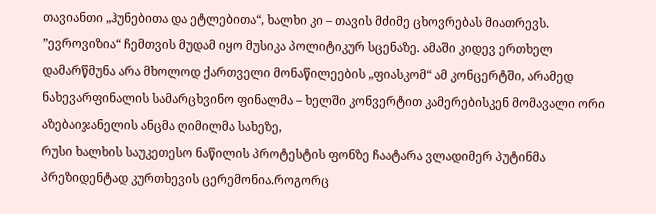თავიანთი „ჰუნებითა და ეტლებითა“, ხალხი კი – თავის მძიმე ცხოვრებას მიათრევს.
”ევროვიზია“ ჩემთვის მუდამ იყო მუსიკა პოლიტიკურ სცენაზე. ამაში კიდევ ერთხელ დამარწმუნა არა მხოლოდ ქართველი მონაწილეების „ფიასკომ“ ამ კონცერტში, არამედ ნახევარფინალის სამარცხვინო ფინალმა – ხელში კონვერტით კამერებისკენ მომავალი ორი აზებაიჯანელის ანცმა ღიმილმა სახეზე,
რუსი ხალხის საუკეთესო ნაწილის პროტესტის ფონზე ჩაატარა ვლადიმერ პუტინმა პრეზიდენტად კურთხევის ცერემონია.როგორც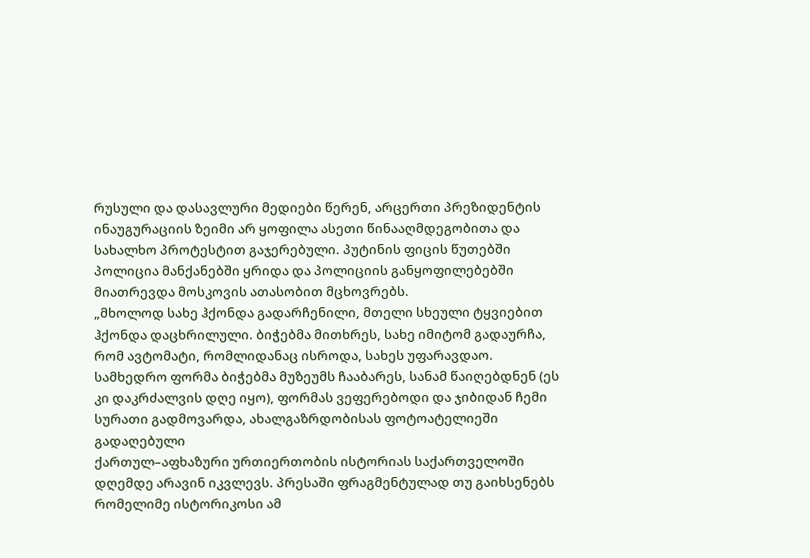რუსული და დასავლური მედიები წერენ, არცერთი პრეზიდენტის ინაუგურაციის ზეიმი არ ყოფილა ასეთი წინააღმდეგობითა და სახალხო პროტესტით გაჯერებული. პუტინის ფიცის წუთებში პოლიცია მანქანებში ყრიდა და პოლიციის განყოფილებებში მიათრევდა მოსკოვის ათასობით მცხოვრებს.
„მხოლოდ სახე ჰქონდა გადარჩენილი, მთელი სხეული ტყვიებით ჰქონდა დაცხრილული. ბიჭებმა მითხრეს, სახე იმიტომ გადაურჩა, რომ ავტომატი, რომლიდანაც ისროდა, სახეს უფარავდაო. სამხედრო ფორმა ბიჭებმა მუზეუმს ჩააბარეს, სანამ წაიღებდნენ (ეს კი დაკრძალვის დღე იყო), ფორმას ვეფერებოდი და ჯიბიდან ჩემი სურათი გადმოვარდა, ახალგაზრდობისას ფოტოატელიეში გადაღებული
ქართულ–აფხაზური ურთიერთობის ისტორიას საქართველოში დღემდე არავინ იკვლევს. პრესაში ფრაგმენტულად თუ გაიხსენებს რომელიმე ისტორიკოსი ამ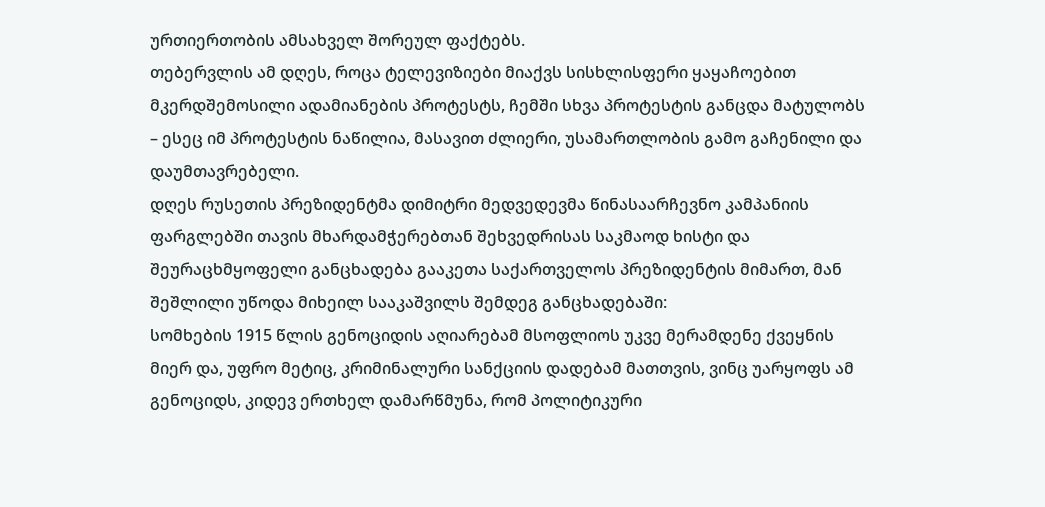ურთიერთობის ამსახველ შორეულ ფაქტებს.
თებერვლის ამ დღეს, როცა ტელევიზიები მიაქვს სისხლისფერი ყაყაჩოებით მკერდშემოსილი ადამიანების პროტესტს, ჩემში სხვა პროტესტის განცდა მატულობს – ესეც იმ პროტესტის ნაწილია, მასავით ძლიერი, უსამართლობის გამო გაჩენილი და დაუმთავრებელი.
დღეს რუსეთის პრეზიდენტმა დიმიტრი მედვედევმა წინასაარჩევნო კამპანიის ფარგლებში თავის მხარდამჭერებთან შეხვედრისას საკმაოდ ხისტი და შეურაცხმყოფელი განცხადება გააკეთა საქართველოს პრეზიდენტის მიმართ, მან შეშლილი უწოდა მიხეილ სააკაშვილს შემდეგ განცხადებაში:
სომხების 1915 წლის გენოციდის აღიარებამ მსოფლიოს უკვე მერამდენე ქვეყნის მიერ და, უფრო მეტიც, კრიმინალური სანქციის დადებამ მათთვის, ვინც უარყოფს ამ გენოციდს, კიდევ ერთხელ დამარწმუნა, რომ პოლიტიკური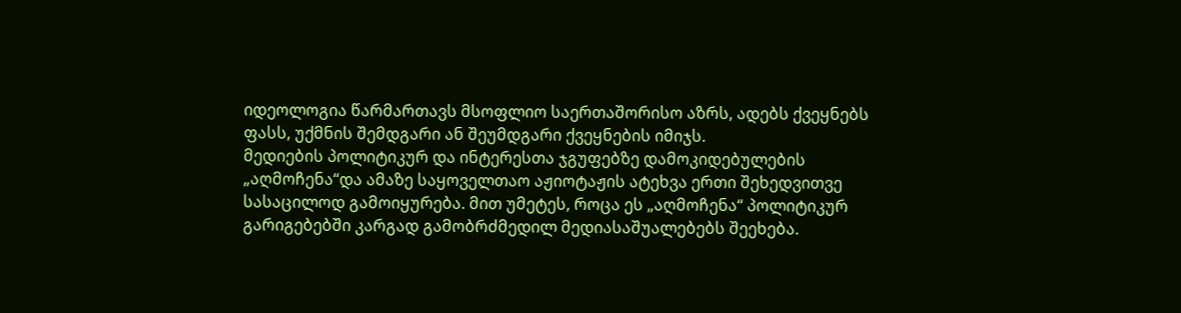იდეოლოგია წარმართავს მსოფლიო საერთაშორისო აზრს, ადებს ქვეყნებს ფასს, უქმნის შემდგარი ან შეუმდგარი ქვეყნების იმიჯს.
მედიების პოლიტიკურ და ინტერესთა ჯგუფებზე დამოკიდებულების „აღმოჩენა“და ამაზე საყოველთაო აჟიოტაჟის ატეხვა ერთი შეხედვითვე სასაცილოდ გამოიყურება. მით უმეტეს, როცა ეს „აღმოჩენა“ პოლიტიკურ გარიგებებში კარგად გამობრძმედილ მედიასაშუალებებს შეეხება.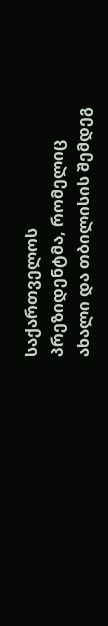საქართველოს პრეზიდენტმა, რომელიც ახალი და თბილისის შემდეგ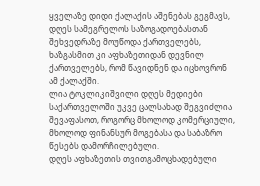ყველაზე დიდი ქალაქის აშენებას გეგმავს, დღეს სამეგრელოს საზოგადოებასთან შეხვედრაზე მოუწოდა ქართველებს, ხაზგასმით კი აფხაზეთიდან დევნილ ქართველებს, რომ წავიდნენ და იცხოვრონ ამ ქალაქში.
ლია ტოკლიკიშვილი დღეს მედიები საქართველოში უკვე ცალსახად შეგვიძლია შევაფასოთ, როგორც მხოლოდ კომერციული, მხოლოდ ფინანსურ მოგებასა და საბაზრო წესებს დამორჩილებული.
დღეს აფხაზეთის თვითგამოცხადებული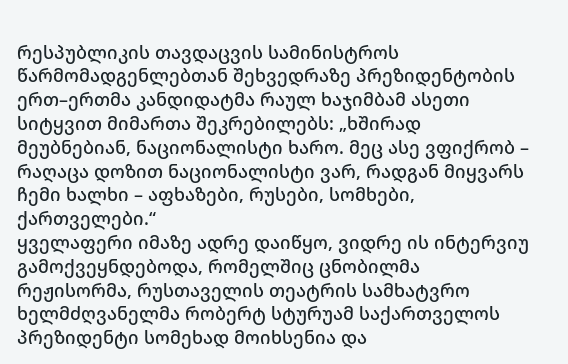რესპუბლიკის თავდაცვის სამინისტროს წარმომადგენლებთან შეხვედრაზე პრეზიდენტობის ერთ–ერთმა კანდიდატმა რაულ ხაჯიმბამ ასეთი სიტყვით მიმართა შეკრებილებს: „ხშირად მეუბნებიან, ნაციონალისტი ხარო. მეც ასე ვფიქრობ – რაღაცა დოზით ნაციონალისტი ვარ, რადგან მიყვარს ჩემი ხალხი – აფხაზები, რუსები, სომხები, ქართველები.“
ყველაფერი იმაზე ადრე დაიწყო, ვიდრე ის ინტერვიუ გამოქვეყნდებოდა, რომელშიც ცნობილმა რეჟისორმა, რუსთაველის თეატრის სამხატვრო ხელმძღვანელმა რობერტ სტურუამ საქართველოს პრეზიდენტი სომეხად მოიხსენია და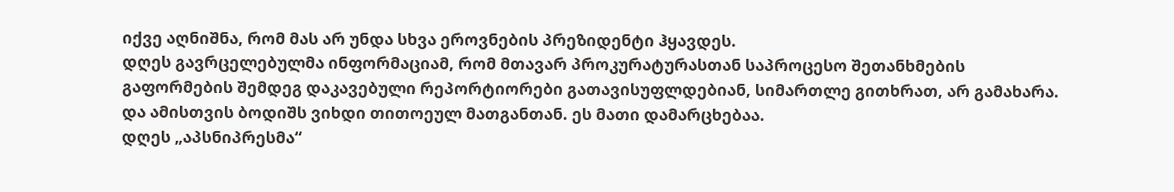იქვე აღნიშნა, რომ მას არ უნდა სხვა ეროვნების პრეზიდენტი ჰყავდეს.
დღეს გავრცელებულმა ინფორმაციამ, რომ მთავარ პროკურატურასთან საპროცესო შეთანხმების გაფორმების შემდეგ დაკავებული რეპორტიორები გათავისუფლდებიან, სიმართლე გითხრათ, არ გამახარა. და ამისთვის ბოდიშს ვიხდი თითოეულ მათგანთან. ეს მათი დამარცხებაა.
დღეს „აპსნიპრესმა“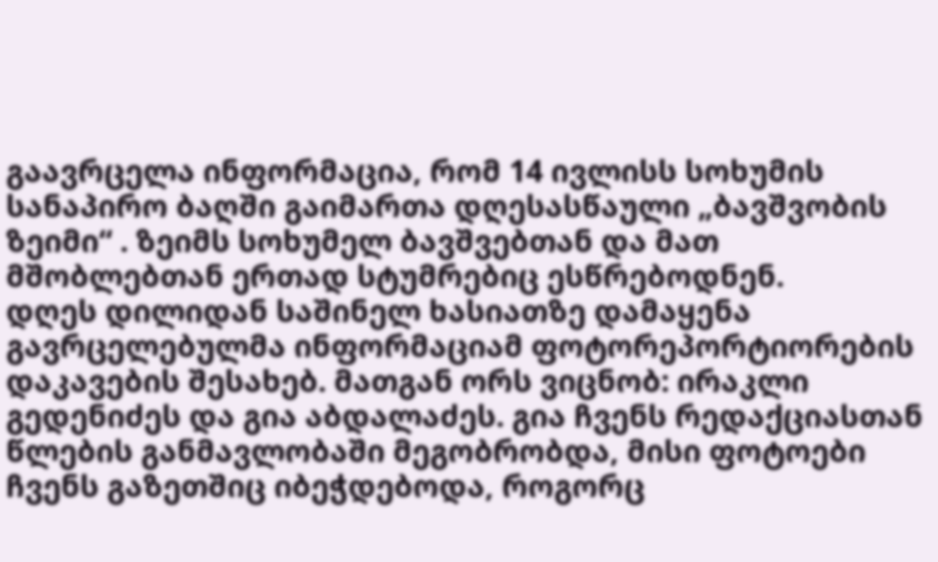გაავრცელა ინფორმაცია, რომ 14 ივლისს სოხუმის სანაპირო ბაღში გაიმართა დღესასწაული „ბავშვობის ზეიმი“ . ზეიმს სოხუმელ ბავშვებთან და მათ მშობლებთან ერთად სტუმრებიც ესწრებოდნენ.
დღეს დილიდან საშინელ ხასიათზე დამაყენა გავრცელებულმა ინფორმაციამ ფოტორეპორტიორების დაკავების შესახებ. მათგან ორს ვიცნობ: ირაკლი გედენიძეს და გია აბდალაძეს. გია ჩვენს რედაქციასთან წლების განმავლობაში მეგობრობდა, მისი ფოტოები ჩვენს გაზეთშიც იბეჭდებოდა, როგორც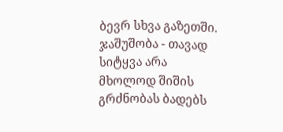ბევრ სხვა გაზეთში. ჯაშუშობა - თავად სიტყვა არა მხოლოდ შიშის გრძნობას ბადებს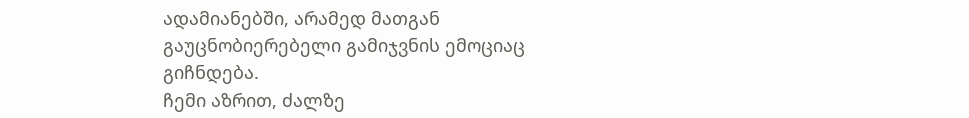ადამიანებში, არამედ მათგან გაუცნობიერებელი გამიჯვნის ემოციაც გიჩნდება.
ჩემი აზრით, ძალზე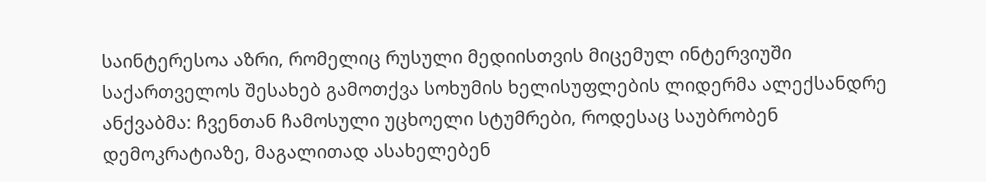საინტერესოა აზრი, რომელიც რუსული მედიისთვის მიცემულ ინტერვიუში საქართველოს შესახებ გამოთქვა სოხუმის ხელისუფლების ლიდერმა ალექსანდრე ანქვაბმა: ჩვენთან ჩამოსული უცხოელი სტუმრები, როდესაც საუბრობენ დემოკრატიაზე, მაგალითად ასახელებენ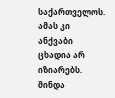საქართველოს. ამას კი ანქვაბი ცხადია არ იზიარებს.
მინდა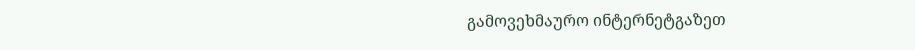გამოვეხმაურო ინტერნეტგაზეთ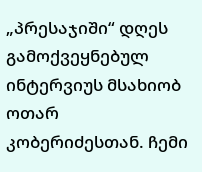„პრესაჯიში“ დღეს გამოქვეყნებულ ინტერვიუს მსახიობ ოთარ კობერიძესთან. ჩემი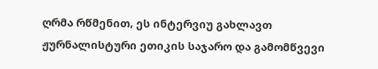ღრმა რწმენით, ეს ინტერვიუ გახლავთ ჟურნალისტური ეთიკის საჯარო და გამომწვევი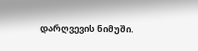დარღვევის ნიმუში.